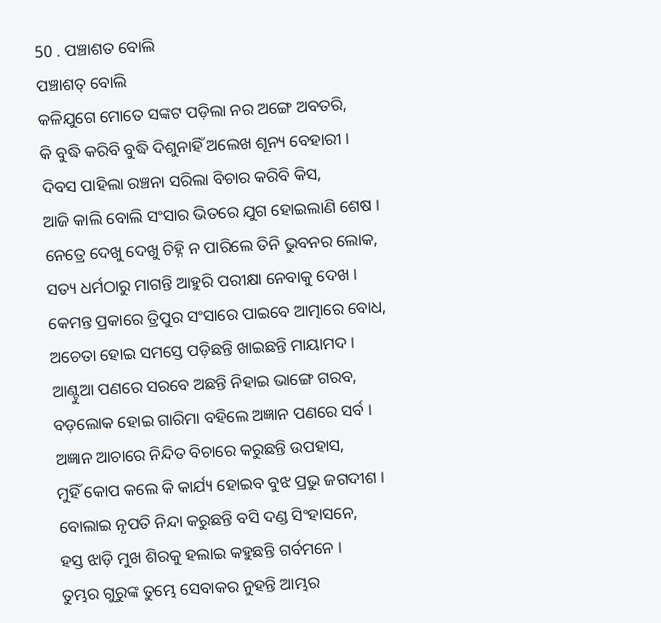50 . ପଞ୍ଚାଶତ ବୋଲି
ପଞ୍ଚାଶତ୍ ବୋଲି
କଳିଯୁଗେ ମୋତେ ସଙ୍କଟ ପଡ଼ିଲା ନର ଅଙ୍ଗେ ଅବତରି,
କି ବୁଦ୍ଧି କରିବି ବୁଦ୍ଧି ଦିଶୁନାହିଁ ଅଲେଖ ଶୂନ୍ୟ ବେହାରୀ ।
ଦିବସ ପାହିଲା ରଞ୍ଚନା ସରିଲା ବିଚାର କରିବି କିସ,
ଆଜି କାଲି ବୋଲି ସଂସାର ଭିତରେ ଯୁଗ ହୋଇଲାଣି ଶେଷ ।
ନେତ୍ରେ ଦେଖୁ ଦେଖୁ ଚିହ୍ନି ନ ପାରିଲେ ତିନି ଭୁବନର ଲୋକ,
ସତ୍ୟ ଧର୍ମଠାରୁ ମାଗନ୍ତି ଆହୁରି ପରୀକ୍ଷା ନେବାକୁ ଦେଖ ।
କେମନ୍ତ ପ୍ରକାରେ ତ୍ରିପୁର ସଂସାରେ ପାଇବେ ଆତ୍ମାରେ ବୋଧ,
ଅଚେତା ହୋଇ ସମସ୍ତେ ପଡ଼ିଛନ୍ତି ଖାଇଛନ୍ତି ମାୟାମଦ ।
ଆଣ୍ଟୁଆ ପଣରେ ସରବେ ଅଛନ୍ତି ନିହାଇ ଭାଙ୍ଗେ ଗରବ,
ବଡ଼ଲୋକ ହୋଇ ଗାରିମା ବହିଲେ ଅଜ୍ଞାନ ପଣରେ ସର୍ବ ।
ଅଜ୍ଞାନ ଆଚାରେ ନିନ୍ଦିତ ବିଚାରେ କରୁଛନ୍ତି ଉପହାସ,
ମୁହିଁ କୋପ କଲେ କି କାର୍ଯ୍ୟ ହୋଇବ ବୁଝ ପ୍ରଭୁ ଜଗଦୀଶ ।
ବୋଲାଇ ନୃପତି ନିନ୍ଦା କରୁଛନ୍ତି ବସି ଦଣ୍ଡ ସିଂହାସନେ,
ହସ୍ତ ଝାଡ଼ି ମୁଖ ଶିରକୁ ହଲାଇ କହୁଛନ୍ତି ଗର୍ବମନେ ।
ତୁମ୍ଭର ଗୁରୁଙ୍କ ତୁମ୍ଭେ ସେବାକର ନୁହନ୍ତି ଆମ୍ଭର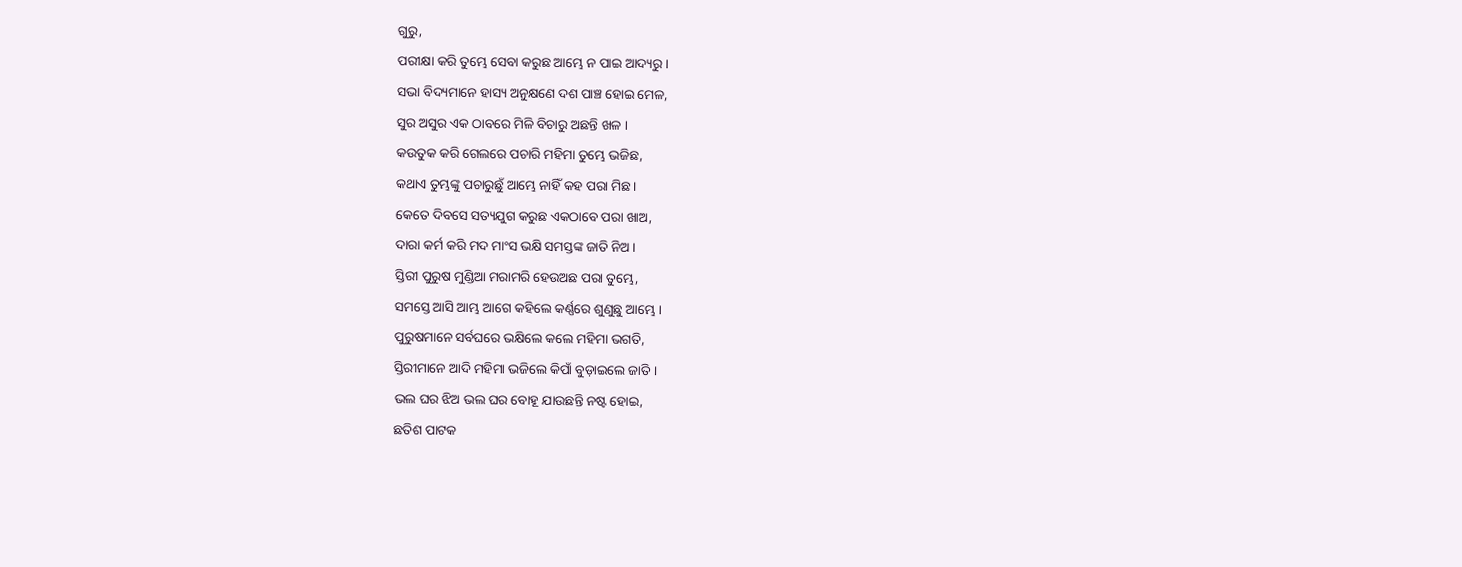ଗୁରୁ,
ପରୀକ୍ଷା କରି ତୁମ୍ଭେ ସେବା କରୁଛ ଆମ୍ଭେ ନ ପାଇ ଆଦ୍ୟରୁ ।
ସଭା ବିଦ୍ୟମାନେ ହାସ୍ୟ ଅନୁକ୍ଷଣେ ଦଶ ପାଞ୍ଚ ହୋଇ ମେଳ,
ସୁର ଅସୁର ଏକ ଠାବରେ ମିଳି ବିଚାରୁ ଅଛନ୍ତି ଖଳ ।
କଉତୁକ କରି ଗେଲରେ ପଚାରି ମହିମା ତୁମ୍ଭେ ଭଜିଛ,
କଥାଏ ତୁମ୍ଭଙ୍କୁ ପଚାରୁଛୁଁ ଆମ୍ଭେ ନାହିଁ କହ ପରା ମିଛ ।
କେତେ ଦିବସେ ସତ୍ୟଯୁଗ କରୁଛ ଏକଠାବେ ପରା ଖାଅ,
ଦାରା କର୍ମ କରି ମଦ ମାଂସ ଭକ୍ଷି ସମସ୍ତଙ୍କ ଜାତି ନିଅ ।
ସ୍ତିରୀ ପୁରୁଷ ମୁଣ୍ଡିଆ ମରାମରି ହେଉଅଛ ପରା ତୁମ୍ଭେ,
ସମସ୍ତେ ଆସି ଆମ୍ଭ ଆଗେ କହିଲେ କର୍ଣ୍ଣରେ ଶୁଣୁଛୁ ଆମ୍ଭେ ।
ପୁରୁଷମାନେ ସର୍ବଘରେ ଭକ୍ଷିଲେ କଲେ ମହିମା ଭଗତି,
ସ୍ତିରୀମାନେ ଆଦି ମହିମା ଭଜିଲେ କିପାଁ ବୁଡ଼ାଇଲେ ଜାତି ।
ଭଲ ଘର ଝିଅ ଭଲ ଘର ବୋହୂ ଯାଉଛନ୍ତି ନଷ୍ଟ ହୋଇ,
ଛତିଶ ପାଟକ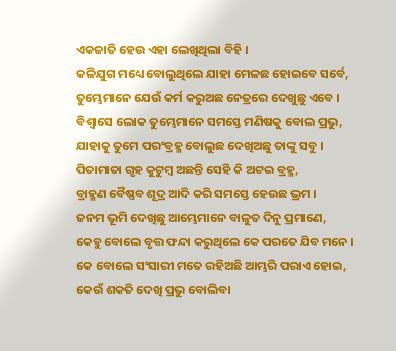ଏକଜାତି ହେଉ ଏହା ଲେଖିଥିଲା ବିହି ।
କଳିଯୁଗ ମଧ୍ୟେ ବୋଲୁଥିଲେ ଯାହା ମେଳଛ ହୋଇବେ ସର୍ବେ,
ତୁମ୍ଭେମାନେ ଯେଉଁ କର୍ମ କରୁଅଛ ନେତ୍ରରେ ଦେଖୁଛୁ ଏବେ ।
ବିଶ୍ୱାସେ ଲୋକ ତୁମ୍ଭେମାନେ ସମସ୍ତେ ମଣିଷକୁ ବୋଲ ପ୍ରଭୁ,
ଯାହାକୁ ତୁମେ ପରଂବ୍ରହ୍ମ ବୋଲୁଛ ଦେଖିଅଛୁ ତାଙ୍କୁ ସବୁ ।
ପିତାମାତା ଗୃହ କୁଟୁମ୍ବ ଅଛନ୍ତି ସେହି କି ଅଟଇ ବ୍ରହ୍ମ,
ବ୍ରାହ୍ମଣ ବୈଷ୍ଣବ ଶୂଦ୍ର ଆଦି କରି ସମସ୍ତେ ହେଉଛ ଭ୍ରମ ।
ଜନମ ଭୂମି ଦେଖିଛୁ ଆମ୍ଭେମାନେ ବାଳୁତ ଦିନୁ ପ୍ରମାଣେ,
କେହୁ ବୋଲେ ବୃତ୍ତ ଫନ୍ଦା କରୁଥିଲେ କେ ପରତେ ଯିବ ମନେ ।
କେ ବୋଲେ ସଂସାରୀ ମତେ ରହିଅଛି ଆମ୍ଭରି ପରାଏ ହୋଇ,
କେଉଁ ଶକତି ଦେଖି ପ୍ରଭୁ ବୋଲିବା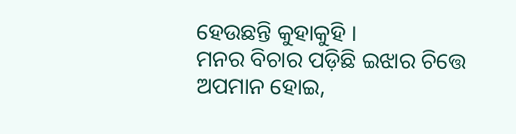ହେଉଛନ୍ତି କୁହାକୁହି ।
ମନର ବିଚାର ପଡ଼ିଛି ଇଝାର ଚିତ୍ତେ ଅପମାନ ହୋଇ,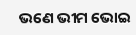ଭଣେ ଭୀମ ଭୋଇ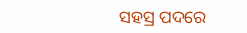ସହସ୍ର ପଦରେ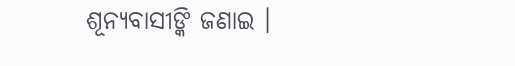ଶୂନ୍ୟବାସୀଙ୍କି ଜଣାଇ ।